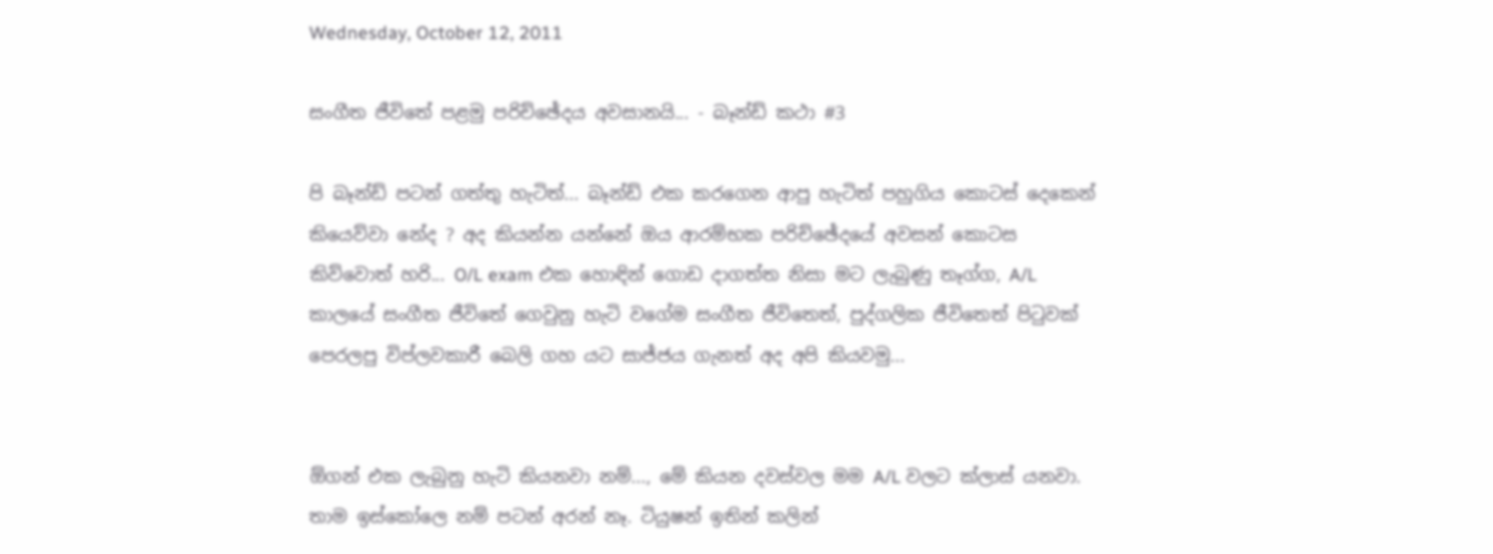Wednesday, October 12, 2011

සංගීත ජීවිතේ පළමු පරිච්ඡේදය අවසානයි... - බෑන්ඩ් කථා #3

පි බෑන්ඩ් පටන් ගත්තු හැටිත්... බෑන්ඩ් එක කරගෙන ආපු හැටිත් පහුගිය කොටස් දෙකෙන් කියෙව්වා නේද ? අද කියන්න යන්නේ ඔය ආරම්භක පරිච්ඡේදයේ අවසන් කොටස කිව්වොත් හරි... O/L exam එක හොඳින් ගොඩ දාගත්ත නිසා මට ලැබුණු තෑග්ග, A/L කාලයේ සංගීත ජීවිතේ ගෙවුනු හැටි වගේම සංගීත ජීවිතෙත්, පුද්ගලික ජීවිතෙත් පිටුවක් පෙරලපු විප්ලවකාරී බෙලි ගහ යට සාජ්ජය ගැනත් අද අපි කියවමු...


ඕගන් එක ලැබුනු හැටි කියනවා නම්..., මේ කියන දවස්වල මම A/L වලට ක්ලාස් යනවා. තාම ඉස්කෝලෙ නම් පටන් අරන් නෑ. ටියුෂන් ඉතින් කලින්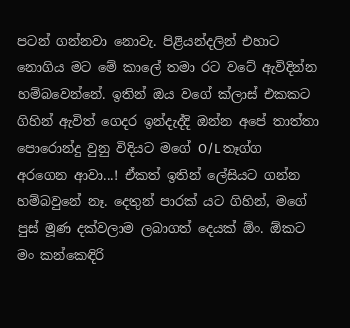පටන් ගන්නවා නොවැ. පිළියන්දලින් එහාට නොගිය මට මේ කාලේ තමා රට වටේ ඇවිදින්න හම්බවෙන්නේ. ඉතින් ඔය වගේ ක්ලාස් එකකට ගිහින් ඇවිත් ගෙදර ඉන්දැද්දි ඔන්න අපේ තාත්තා පොරොන්දු වුනු විදියට මගේ O/L තෑග්ග අරගෙන ආවා...! ඒකත් ඉතින් ලේසියට ගන්න හම්බවුනේ නෑ. දෙතුන් පාරක් යට ගිහින්, මගේ පුස් මූණ දක්වලාම ලබාගත් දෙයක් ඕං. ඕකට මං කන්කෙඳිරි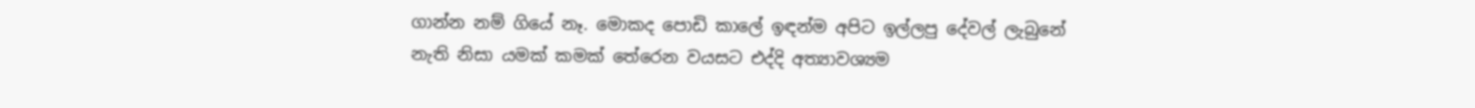ගාන්න නම් ගියේ නෑ. මොකද පොඩි කාලේ ඉඳන්ම අපිට ඉල්ලපු දේවල් ලැබුනේ නැති නිසා යමක් කමක් තේරෙන වයසට එද්දි අත්‍යාවශ්‍යම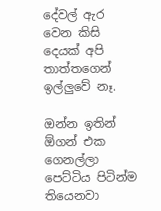දේවල් ඇර වෙන කිසි දෙයක් අපි තාත්තගෙන් ඉල්ලුවේ නෑ.

ඔන්න ඉතින් ඕගන් එක ගෙනල්ලා පෙට්ටිය පිටින්ම තියෙනවා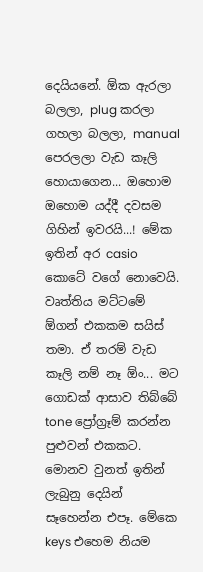දෙයියනේ. ඕක ඇරලා බලලා, plug කරලා ගහලා බලලා, manual පෙරලලා වැඩ කෑලි හොයාගෙන... ඔහොම ඔහොම යද්දී දවසම ගිහින් ඉවරයි...! මේක ඉතින් අර casio කොටේ වගේ නොවෙයි. වෘත්තිය මට්ටමේ ඕගන් එකකම සයිස් තමා. ඒ තරම් වැඩ කෑලි නම් නෑ ඕං... මට ගොඩක් ආසාව තිබ්බේ tone ප්‍රෝග්‍රෑම් කරන්න පුළුවන් එකකට. මොනව වුනත් ඉතින් ලැබුනු දෙයින් සෑහෙන්න එපෑ. මේකෙ keys එහෙම නියම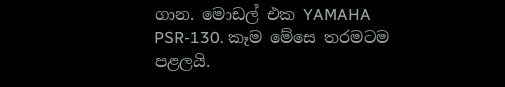ගාන. මොඩල් එක YAMAHA PSR-130. කෑම මේසෙ තරමටම පළලයි.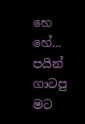හෙ හේ... පයින් ගාටපු මට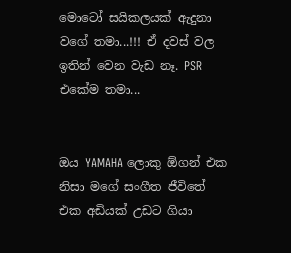මොටෝ සයිකලයක් ඇදුනා වගේ තමා...!!! ඒ දවස් වල ඉතින් වෙන වැඩ නෑ. PSR එකේම තමා...


ඔය YAMAHA ලොකු ඕගන් එක නිසා මගේ සංගීත ජීවිතේ එක අඩියක් උඩට ගියා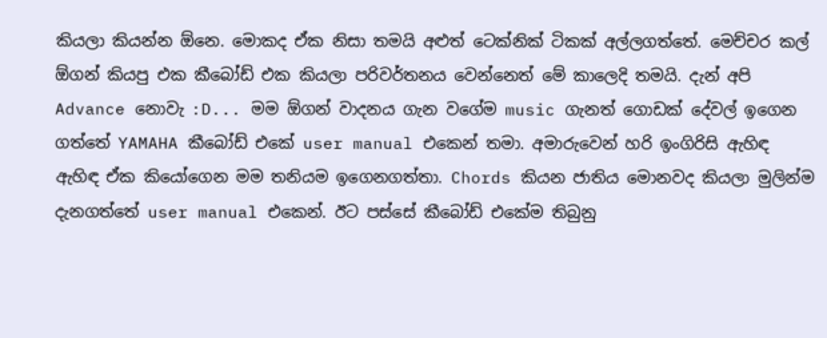කියලා කියන්න ඕනෙ. මොකද ඒක නිසා තමයි අළුත් ටෙක්නික් ටිකක් අල්ලගත්තේ. මෙච්චර කල් ඕගන් කියපු එක කීබෝඩ් එක කියලා පරිවර්තනය වෙන්නෙත් මේ කාලෙදි තමයි. දැන් අපි Advance නොවැ :D... මම ඕගන් වාදනය ගැන වගේම music ගැනත් ගොඩක් දේවල් ඉගෙන ගත්තේ YAMAHA කීබෝඩ් එකේ user manual එකෙන් තමා. අමාරුවෙන් හරි ඉංගිරිසි ඇහිඳ ඇහිඳ ඒක කියෝගෙන මම තනියම ඉගෙනගත්තා. Chords කියන ජාතිය මොනවද කියලා මුලින්ම දැනගත්තේ user manual එකෙන්. ඊට පස්සේ කීබෝඩ් එකේම තිබුනු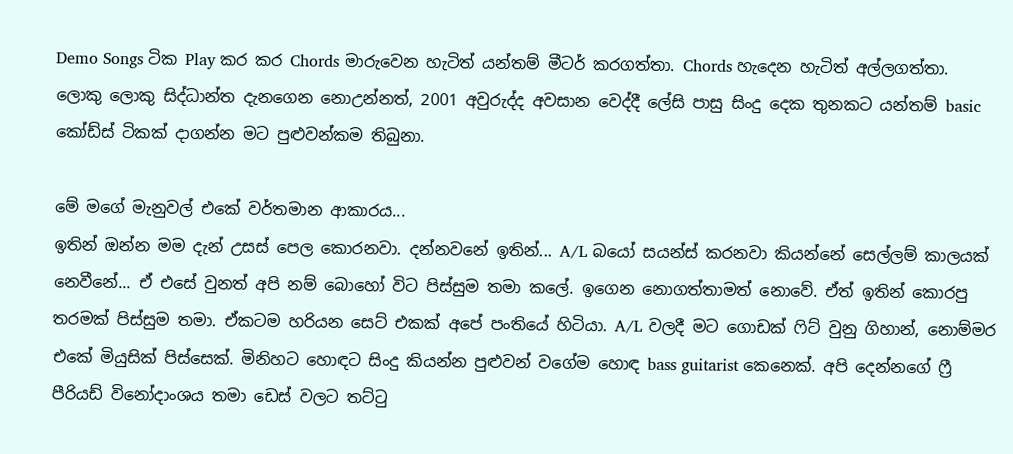Demo Songs ටික Play කර කර Chords මාරුවෙන හැටිත් යන්තම් මීටර් කරගත්තා. Chords හැදෙන හැටිත් අල්ලගත්තා. ලොකු ලොකු සිද්ධාන්ත දැනගෙන නොඋන්නත්, 2001 අවුරුද්ද අවසාන වෙද්දී ලේසි පාසු සිංදු දෙක තුනකට යන්තම් basic කෝඩ්ස් ටිකක් දාගන්න මට පුළුවන්කම තිබුනා.

මේ මගේ මැනුවල් එකේ වර්තමාන ආකාරය...
ඉතින් ඔන්න මම දැන් උසස් පෙල කොරනවා. දන්නවනේ ඉතින්... A/L බයෝ සයන්ස් කරනවා කියන්නේ සෙල්ලම් කාලයක් නෙවීනේ... ඒ එසේ වුනත් අපි නම් බොහෝ විට පිස්සුම තමා කලේ. ඉගෙන නොගත්තාමත් නොවේ. ඒත් ඉතින් කොරපු තරමක් පිස්සුම තමා. ඒකටම හරියන සෙට් එකක් අපේ පංතියේ හිටියා. A/L වලදී මට ගොඩක් ෆිට් වුනු ගිහාන්, නොම්මර එකේ මියුසික් පිස්සෙක්. මිනිහට හොඳට සිංදු කියන්න පුළුවන් වගේම හොඳ bass guitarist කෙනෙක්. අපි දෙන්නගේ ෆ්‍රී පීරියඩ් විනෝදාංශය තමා ඩෙස් වලට තට්ටු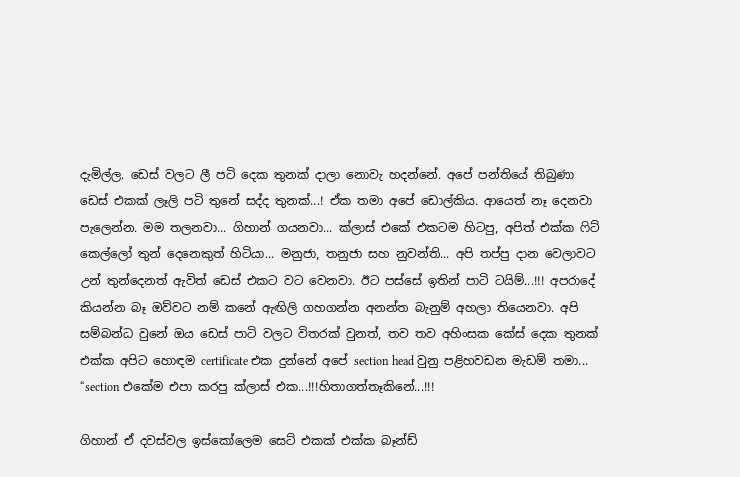දැමිල්ල. ඩෙස් වලට ලී පටි දෙක තුනක් දාලා නොවැ හදන්නේ. අපේ පන්තියේ තිබුණා ඩෙස් එකක් ලෑලි පටි තුනේ සද්ද තුනක්...! ඒක තමා අපේ ඩොල්කිය. ආයෙත් නෑ දෙනවා පැලෙන්න. මම තලනවා... ගිහාන් ගයනවා... ක්ලාස් එකේ එකටම හිටපු, අපිත් එක්ක ෆිට් කෙල්ලෝ තුන් දෙනෙකුත් හිටියා... මනුජා, තනුජා සහ නුවන්ති... අපි තප්පු දාන වෙලාවට උන් තුන්දෙනත් ඇවිත් ඩෙස් එකට වට වෙනවා. ඊට පස්සේ ඉතින් පාටි ටයිම්...!!! අපරාදේ කියන්න බෑ ඔව්වට නම් කනේ ඇඟිලි ගහගන්න අනන්ත බැනුම් අහලා තියෙනවා. අපි සම්බන්ධ වුනේ ඔය ඩෙස් පාටි වලට විතරක් වුනත්, තව තව අහිංසක කේස් දෙක තුනක් එක්ක අපිට හොඳම certificate එක දුන්නේ අපේ section head වුනු පළිහවඩන මැඩම් තමා... “section එකේම එපා කරපු ක්ලාස් එක...!!!හිතාගත්තෑකිනේ...!!!

ගිහාන් ඒ දවස්වල ඉස්කෝලෙම සෙට් එකක් එක්ක බෑන්ඩ්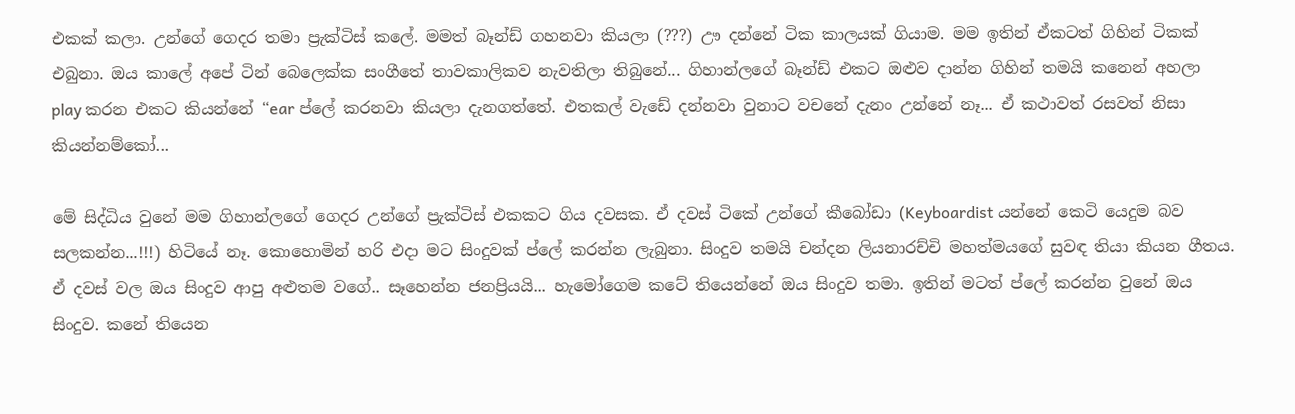එකක් කලා. උන්ගේ ගෙදර තමා ප්‍රැක්ටිස් කලේ. මමත් බෑන්ඩ් ගහනවා කියලා (???) ඌ දන්නේ ටික කාලයක් ගියාම. මම ඉතින් ඒකටත් ගිහින් ටිකක් එබුනා. ඔය කාලේ අපේ ටින් බෙලෙක්ක සංගීතේ තාවකාලිකව නැවතිලා තිබුනේ... ගිහාන්ලගේ බෑන්ඩ් එකට ඔළුව දාන්න ගිහින් තමයි කනෙන් අහලා play කරන එකට කියන්නේ “ear ප්ලේ කරනවා කියලා දැනගත්තේ. එතකල් වැඩේ දන්නවා වුනාට වචනේ දැනං උන්නේ නෑ... ඒ කථාවත් රසවත් නිසා කියන්නම්කෝ...

මේ සිද්ධිය වුනේ මම ගිහාන්ලගේ ගෙදර උන්ගේ ප්‍රැක්ටිස් එකකට ගිය දවසක. ඒ දවස් ටිකේ උන්ගේ කීබෝඩා (Keyboardist යන්නේ කෙටි යෙදුම බව සලකන්න...!!!) හිටියේ නෑ. කොහොමින් හරි එදා මට සිංදුවක් ප්ලේ කරන්න ලැබුනා. සිංදුව තමයි චන්දන ලියනාරච්චි මහත්මයගේ සුවඳ තියා කියන ගීතය. ඒ දවස් වල ඔය සිංදුව ආපු අළුතම වගේ.. සෑහෙන්න ජනප්‍රියයි... හැමෝගෙම කටේ තියෙන්නේ ඔය සිංදුව තමා. ඉතින් මටත් ප්ලේ කරන්න වුනේ ඔය සිංදුව. කනේ තියෙන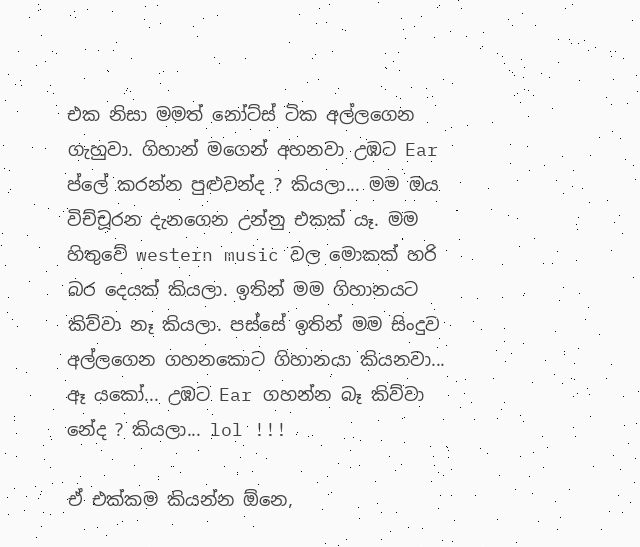එක නිසා මමත් නෝට්ස් ටික අල්ලගෙන ගැහුවා. ගිහාන් මගෙන් අහනවා උඹට Ear ප්ලේ කරන්න පුළුවන්ද ? කියලා... මම ඔය විච්චූරන දැනගෙන උන්නු එකක් යෑ. මම හිතුවේ western music වල මොකක් හරි බර දෙයක් කියලා. ඉතින් මම ගිහානයට කිව්වා නෑ කියලා. පස්සේ ඉතින් මම සිංදුව අල්ලගෙන ගහනකොට ගිහානයා කියනවා... ඈ යකෝ... උඹට Ear ගහන්න බෑ කිව්වා නේද ? කියලා... lol !!!

ඒ එක්කම කියන්න ඕනෙ,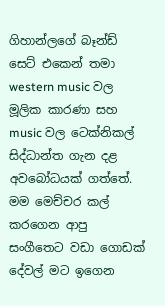ගිහාන්ලගේ බෑන්ඩ් සෙට් එකෙන් තමා western music වල මූලික කාරණා සහ music වල ටෙක්නිකල් සිද්ධාන්ත ගැන දළ අවබෝධයක් ගත්තේ. මම මෙච්චර කල් කරගෙන ආපු සංගීතෙට වඩා ගොඩක් දේවල් මට ඉගෙන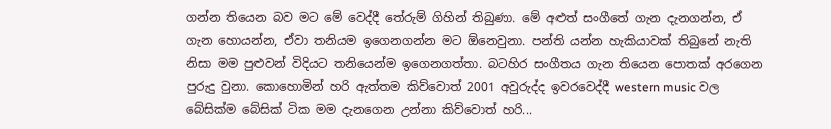ගන්න තියෙන බව මට මේ වෙද්දී තේරුම් ගිහින් තිබුණා. මේ අළුත් සංගීතේ ගැන දැනගන්න, ඒ ගැන හොයන්න, ඒවා තනියම ඉගෙනගන්න මට ඕනෙවුනා. පන්ති යන්න හැකියාවක් තිබුනේ නැති නිසා මම පුළුවන් විදියට තනියෙන්ම ඉගෙනගත්තා. බටහිර සංගීතය ගැන තියෙන පොතක් අරගෙන පුරුදු වුනා. කොහොමින් හරි ඇත්තම කිව්වොත් 2001 අවුරුද්ද ඉවරවෙද්දී western music වල බේසික්ම බේසික් ටික මම දැනගෙන උන්නා කිව්වොත් හරි...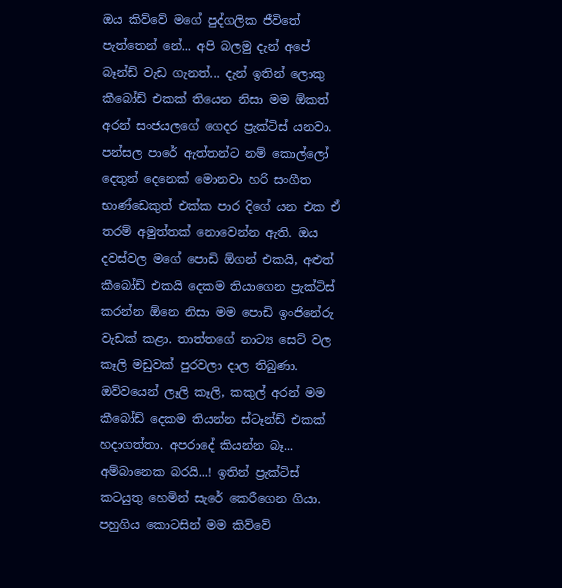ඔය කිව්වේ මගේ පුද්ගලික ජීවිතේ පැත්තෙන් නේ... අපි බලමු දැන් අපේ බෑන්ඩ් වැඩ ගැනත්... දැන් ඉතින් ලොකු කීබෝඩ් එකක් තියෙන නිසා මම ඕකත් අරන් සංජයලගේ ගෙදර ප්‍රැක්ටිස් යනවා. පන්සල පාරේ ඇත්තන්ට නම් කොල්ලෝ දෙතුන් දෙනෙක් මොනවා හරි සංගීත භාණ්ඩෙකුත් එක්ක පාර දිගේ යන එක ඒ තරම් අමුත්තක් නොවෙන්න ඇති. ඔය දවස්වල මගේ පොඩි ඕගන් එකයි, අළුත් කීබෝඩ් එකයි දෙකම තියාගෙන ප්‍රැක්ටිස් කරන්න ඕනෙ නිසා මම පොඩි ඉංජිනේරු වැඩක් කළා. තාත්තගේ නාට්‍ය සෙට් වල කෑලි මඩුවක් පුරවලා දාල තිබුණා. ඔව්වයෙන් ලෑලි කෑලි, කකුල් අරන් මම කීබෝඩ් දෙකම තියන්න ස්ටෑන්ඩ් එකක් හදාගත්තා. අපරාදේ කියන්න බෑ... අම්බානෙක බරයි...! ඉතින් ප්‍රැක්ටිස් කටයුතු හෙමින් සැරේ කෙරීගෙන ගියා. පහුගිය කොටසින් මම කිව්වේ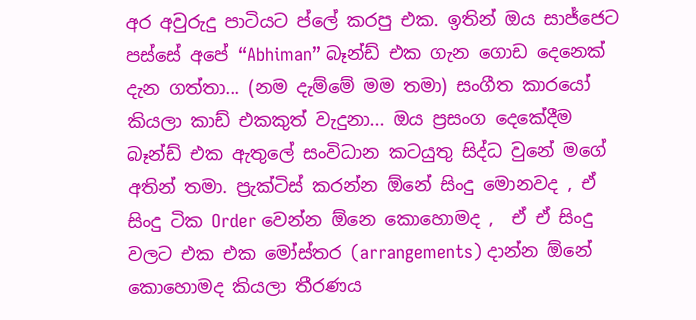අර අවුරුදු පාටියට ප්ලේ කරපු එක. ඉතින් ඔය සාජ්ජෙට පස්සේ අපේ “Abhiman” බෑන්ඩ් එක ගැන ගොඩ දෙනෙක් දැන ගත්තා... (නම දැම්මේ මම තමා) සංගීත කාරයෝ කියලා කාඩ් එකකුත් වැදුනා... ඔය ප්‍රසංග දෙකේදීම බෑන්ඩ් එක ඇතුලේ සංවිධාන කටයුතු සිද්ධ වුනේ මගේ අතින් තමා. ප්‍රැක්ටිස් කරන්න ඕනේ සිංදු මොනවද , ඒ සිංදු ටික Order වෙන්න ඕනෙ කොහොමද ,  ඒ ඒ සිංදු වලට එක එක මෝස්තර (arrangements) දාන්න ඕනේ කොහොමද කියලා තීරණය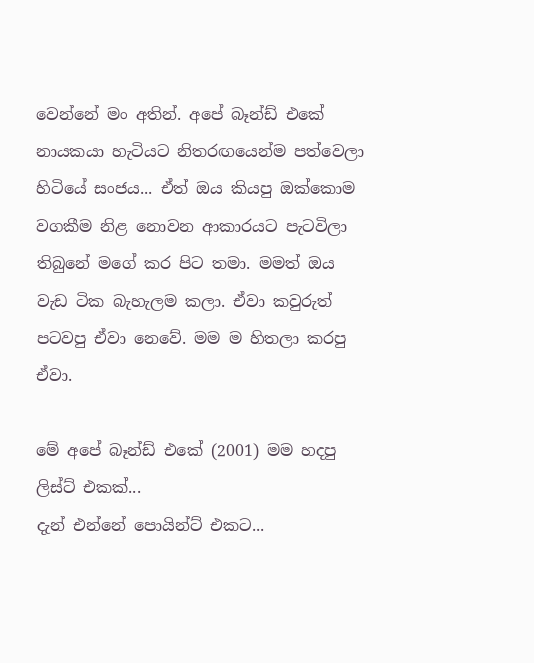වෙන්නේ මං අතින්. අපේ බෑන්ඩ් එකේ නායකයා හැටියට නිතරඟයෙන්ම පත්වෙලා හිටියේ සංජය... ඒත් ඔය කියපු ඔක්කොම වගකීම නිළ නොවන ආකාරයට පැටවිලා තිබුනේ මගේ කර පිට තමා. මමත් ඔය වැඩ ටික බැහැලම කලා. ඒවා කවුරුත් පටවපු ඒවා නෙවේ. මම ම හිතලා කරපු ඒවා.

මේ අපේ බෑන්ඩ් එකේ (2001) මම හදපු ලිස්ට් එකක්...
දැන් එන්නේ පොයින්ට් එකට...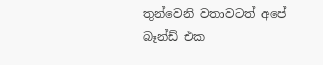තුන්වෙනි වතාවටත් අපේ බෑන්ඩ් එක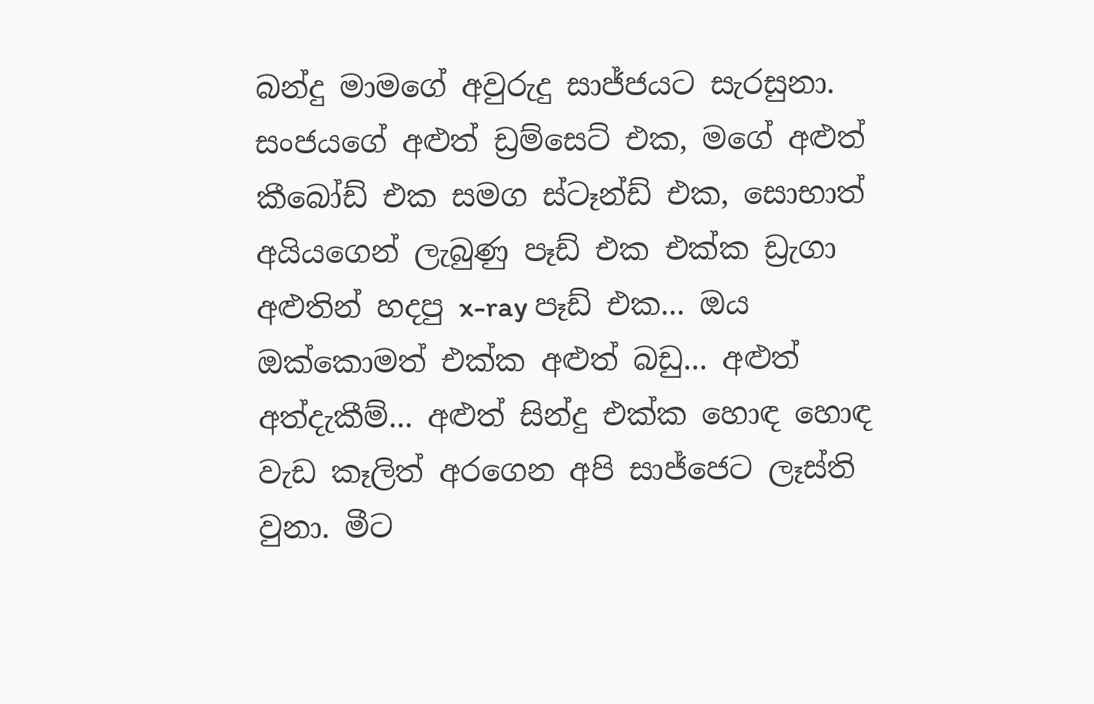බන්දු මාමගේ අවුරුදු සාජ්ජයට සැරසුනා. සංජයගේ අළුත් ඩ්‍රම්සෙට් එක, මගේ අළුත් කීබෝඩ් එක සමග ස්ටෑන්ඩ් එක, සොභාත් අයියගෙන් ලැබුණු පෑඩ් එක එක්ක ඩ්‍රැගා අළුතින් හදපු x-ray පෑඩ් එක... ඔය ඔක්කොමත් එක්ක අළුත් බඩු... අළුත් අත්දැකීම්... අළුත් සින්දු එක්ක හොඳ හොඳ වැඩ කෑලිත් අරගෙන අපි සාජ්ජෙට ලෑස්ති වුනා. මීට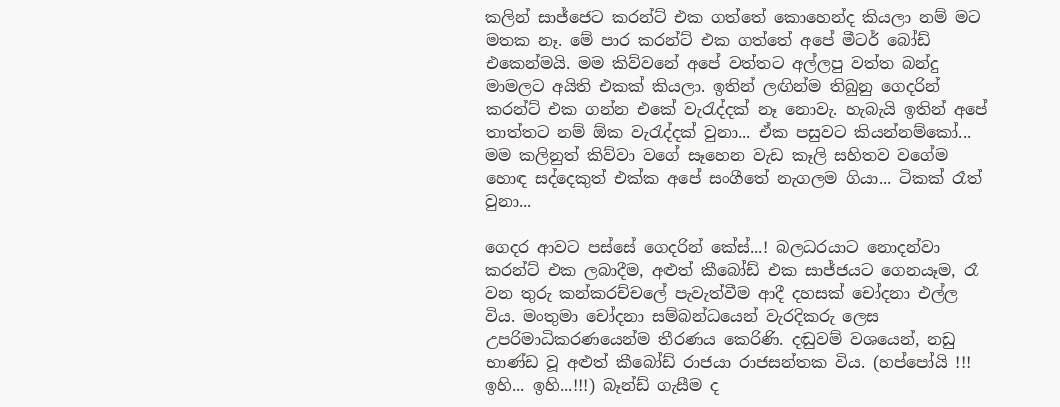කලින් සාජ්ජෙට කරන්ට් එක ගත්තේ කොහෙන්ද කියලා නම් මට මතක නෑ. මේ පාර කරන්ට් එක ගත්තේ අපේ මීටර් බෝඩ් එකෙන්මයි. මම කිව්වනේ අපේ වත්තට අල්ලපු වත්ත බන්දු මාමලට අයිති එකක් කියලා. ඉතින් ලඟින්ම තිබුනු ගෙදරින් කරන්ට් එක ගන්න එකේ වැරැද්දක් නෑ නොවැ. හැබැයි ඉතින් අපේ තාත්තට නම් ඕක වැරැද්දක් වුනා... ඒක පසුවට කියන්නම්කෝ... මම කලිනුත් කිව්වා වගේ සෑහෙන වැඩ කෑලි සහිතව වගේම හොඳ සද්දෙකුත් එක්ක අපේ සංගීතේ නැගලම ගියා... ටිකක් රෑත් වුනා...

ගෙදර ආවට පස්සේ ගෙදරින් කේස්...! බලධරයාට නොදන්වා කරන්ට් එක ලබාදීම, අළුත් කීබෝඩ් එක සාජ්ජයට ගෙනයෑම, රෑ වන තුරු කන්කරච්චලේ පැවැත්වීම ආදී දහසක් චෝදනා එල්ල විය. මංතුමා චෝදනා සම්බන්ධයෙන් වැරදිකරු ලෙස උපරිමාධිකරණයෙන්ම තීරණය කෙරිණි. දඬුවම් වශයෙන්, නඩු භාණ්ඩ වූ අළුත් කීබෝඩ් රාජයා රාජසන්තක විය. (හප්පෝයි !!! ඉහි... ඉහි...!!!) බෑන්ඩ් ගැසීම ද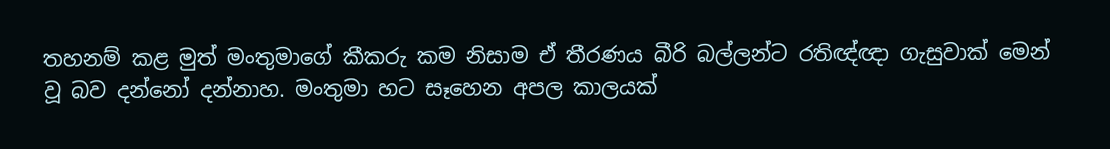තහනම් කළ මුත් මංතුමාගේ කීකරු කම නිසාම ඒ තීරණය බීරි බල්ලන්ට රතිඥ්ඥා ගැසුවාක් මෙන් වූ බව දන්නෝ දන්නාහ. මංතුමා හට සෑහෙන අපල කාලයක්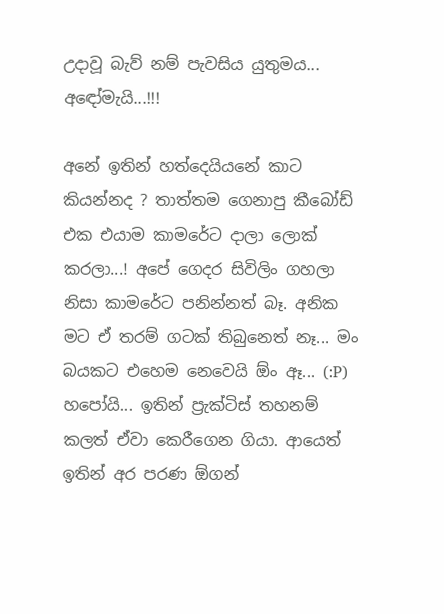උදාවූ බැව් නම් පැවසිය යුතුමය... අඳෝමැයි...!!!

අනේ ඉතින් හත්දෙයියනේ කාට කියන්නද ? තාත්තම ගෙනාපු කීබෝඩ් එක එයාම කාමරේට දාලා ලොක් කරලා...! අපේ ගෙදර සිවිලිං ගහලා නිසා කාමරේට පනින්නත් බෑ. අනික මට ඒ තරම් ගටක් තිබුනෙත් නෑ... මං බයකට එහෙම නෙවෙයි ඕං ඈ... (:P) හපෝයි... ඉතින් ප්‍රැක්ටිස් තහනම් කලත් ඒවා කෙරීගෙන ගියා. ආයෙත් ඉතින් අර පරණ ඕගන්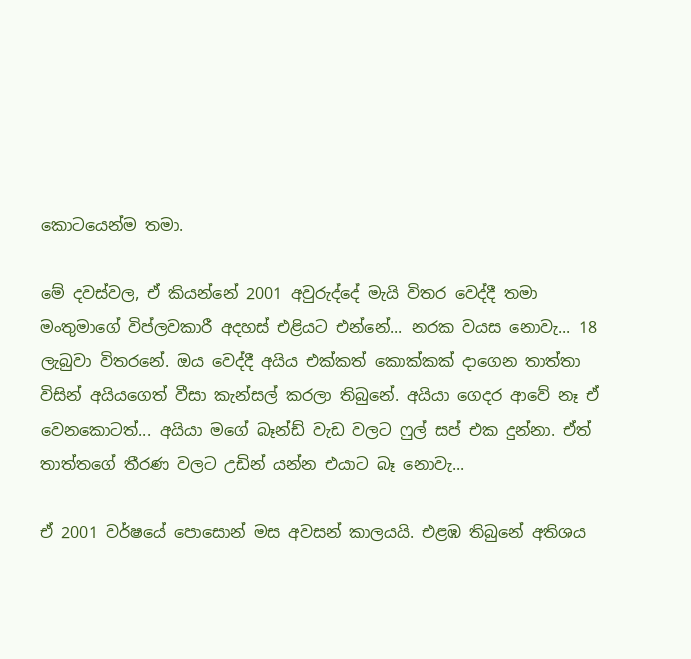කොටයෙන්ම තමා.

මේ දවස්වල, ඒ කියන්නේ 2001 අවුරුද්දේ මැයි විතර වෙද්දී තමා මංතුමාගේ විප්ලවකාරී අදහස් එළියට එන්නේ... නරක වයස නොවැ... 18 ලැබුවා විතරනේ. ඔය වෙද්දී අයිය එක්කත් කොක්කක් දාගෙන තාත්තා විසින් අයියගෙත් වීසා කැන්සල් කරලා තිබුනේ. අයියා ගෙදර ආවේ නෑ ඒ වෙනකොටත්... අයියා මගේ බෑන්ඩ් වැඩ වලට ෆුල් සප් එක දුන්නා. ඒත් තාත්තගේ තීරණ වලට උඩින් යන්න එයාට බෑ නොවැ...

ඒ 2001 වර්ෂයේ පොසොන් මස අවසන් කාලයයි. එළඹ තිබුනේ අතිශය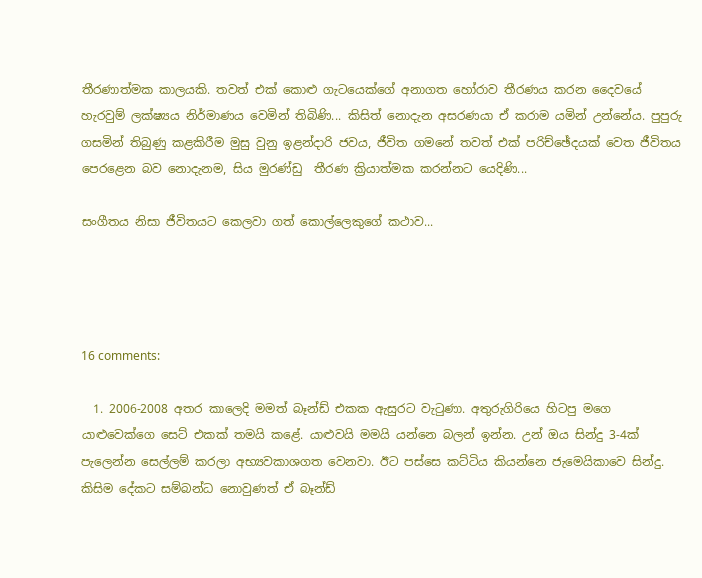තීරණාත්මක කාලයකි. තවත් එක් කොළු ගැටයෙක්ගේ අනාගත හෝරාව තීරණය කරන දෛවයේ හැරවුම් ලක්ෂ්‍යය නිර්මාණය වෙමින් තිබිණි... කිසිත් නොදැන අසරණයා ඒ කරාම යමින් උන්නේය. පුපුරු ගසමින් තිබුණු කළකිරීම මුසු වුනු ඉළන්දාරි ජවය, ජීවිත ගමනේ තවත් එක් පරිච්ඡේදයක් වෙත ජීවිතය පෙරළෙන බව නොදැනම, සිය මුරණ්ඩු  තීරණ ක්‍රියාත්මක කරන්නට යෙදිණි...

සංගීතය නිසා ජීවිතයට කෙලවා ගත් කොල්ලෙකුගේ කථාව...




16 comments:

  1. 2006-2008 අතර කාලෙදි මමත් බෑන්ඩ් එකක ඇසුරට වැටුණා. අතුරුගිරියෙ හිටපු මගෙ යාළුවෙක්ගෙ සෙට් එකක් තමයි කළේ. යාළුවයි මමයි යන්නෙ බලන් ඉන්න. උන් ඔය සින්දු 3-4ක් පැලෙන්න සෙල්ලම් කරලා අභ්‍යවකාශගත වෙනවා. ඊට පස්සෙ කට්ටිය කියන්නෙ ජැමෙයිකාවෙ සින්දු. කිසිම දේකට සම්බන්ධ නොවුණත් ඒ බෑන්ඩ්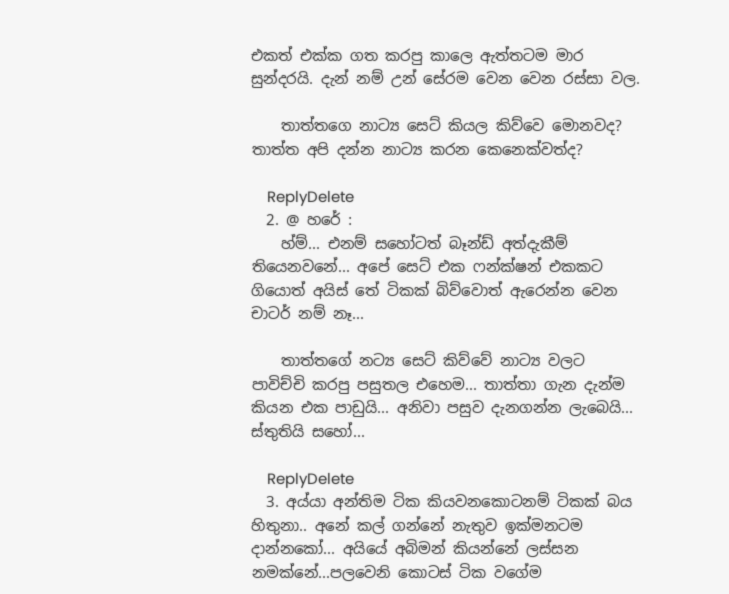එකත් එක්ක ගත කරපු කාලෙ ඇත්තටම මාර සුන්දරයි. දැන් නම් උන් සේරම වෙන වෙන රස්සා වල.

    තාත්තගෙ නාට්‍ය සෙට් කියල කිව්වෙ මොනවද? තාත්ත අපි දන්න නාට්‍ය කරන කෙනෙක්වත්ද?

    ReplyDelete
  2. @ හරේ :
    හ්ම්... එනම් සහෝටත් බෑන්ඩ් අත්දැකීම් තියෙනවනේ... අපේ සෙට් එක ෆන්ක්ෂන් එකකට ගියොත් අයිස් තේ ටිකක් බිව්වොත් ඇරෙන්න වෙන චාටර් නම් නෑ...

    තාත්තගේ නට්‍ය සෙට් කිව්වේ නාට්‍ය වලට පාවිච්චි කරපු පසුතල එහෙම... තාත්තා ගැන දැන්ම කියන එක පාඩුයි... අනිවා පසුව දැනගන්න ලැබෙයි... ස්තුතියි සහෝ...

    ReplyDelete
  3. අය්යා අන්තිම ටික කියවනකොටනම් ටිකක් බය හිතුනා.. අනේ කල් ගන්නේ නැතුව ඉක්මනටම දාන්නකෝ... අයියේ අබිමන් කියන්නේ ලස්සන නමක්නේ...පලවෙනි කොටස් ටික වගේම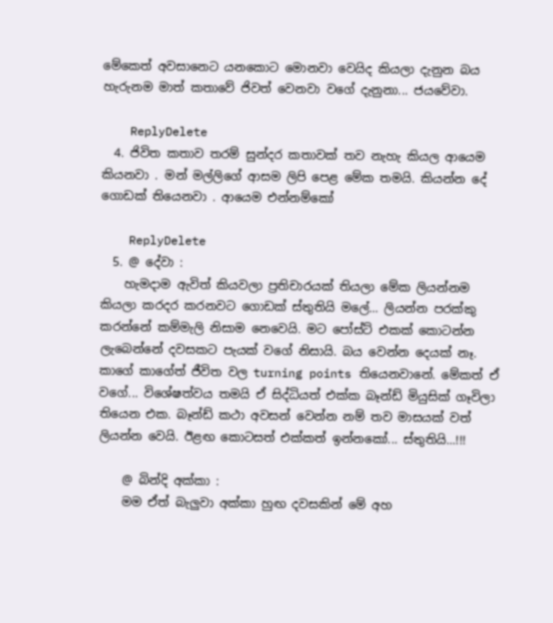මේකෙත් අවසානෙට යනකොට මොනවා වෙයිද කියලා දැනුන බය හැරුනම මාත් කතාවේ ජිවත් වෙනවා වගේ දැනුනා... ජයවේවා.

    ReplyDelete
  4. ජිවිත කතාව තරම් සුන්දර කතාවක් තව නැහැ කියල ආයෙම කියනවා . මන් මල්ලිගේ ආසම ලිපි පෙළ මේක තමයි. කියන්න දේ ගොඩක් තියෙනවා . ආයෙම එන්නම්කෝ

    ReplyDelete
  5. @ දේවා :
    හැමදාම ඇවිත් කියවලා ප්‍රතිචාරයක් තියලා මේක ලියන්නම කියලා කරදර කරනවට ගොඩක් ස්තුතියි මලේ... ලියන්න පරක්කු කරන්නේ කම්මැලි නිසාම නෙවෙයි. මට පෝස්ට් එකක් කොටන්න ලැබෙන්නේ දවසකට පැයක් වගේ නිසායි. බය වෙන්න දෙයක් නෑ. කාගේ කාගේත් ජීවිත වල turning points තියෙනවානේ. මේකත් ඒ වගේ... විශේෂත්වය තමයි ඒ සිද්ධියත් එක්ක බෑන්ඩ් මියුසික් ගෑවිලා තියෙන එක. බෑන්ඩ් කථා අවසන් වෙන්න නම් තව මාසයක් වත් ලියන්න වෙයි. ඊළඟ කොටසත් එක්කත් ඉන්නකෝ... ස්තුතියි...!!!

    @ බින්දි අක්කා :
    මම ඒත් බැලුවා අක්කා හුඟ දවසකින් මේ අහ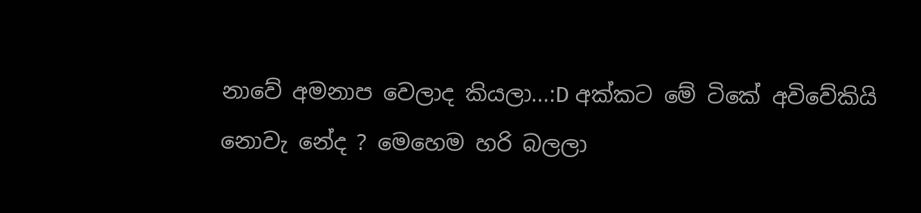නාවේ අමනාප වෙලාද කියලා...:D අක්කට මේ ටිකේ අවිවේකියි නොවැ නේද ? මෙහෙම හරි බලලා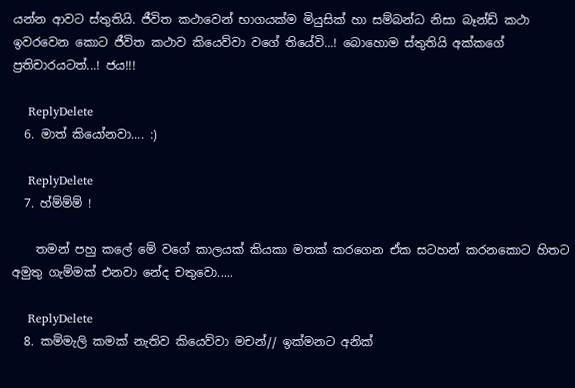යන්න ආවට ස්තුතියි. ජීවිත කථාවෙන් භාගයක්ම මියුසික් හා සම්බන්ධ නිසා බෑන්ඩ් කථා ඉවරවෙන කොට ජීවිත කථාව කියෙව්වා වගේ තියේවි...! බොහොම ස්තුතියි අක්කගේ ප්‍රතිචාරයටත්...! ජය!!!

    ReplyDelete
  6. මාත් කියෝනවා.... :)

    ReplyDelete
  7. හ්ම්ම්ම් !

    තමන් පහු කලේ මේ වගේ කාලයක් කියකා මතක් කරගෙන ඒක සටහන් කරනකොට හිතට අමුතු ගැම්මක් එනවා නේද චතුවො.....

    ReplyDelete
  8. කම්මැලි කමක් නැතිව කියෙව්වා මචන්// ඉක්මනට අනික්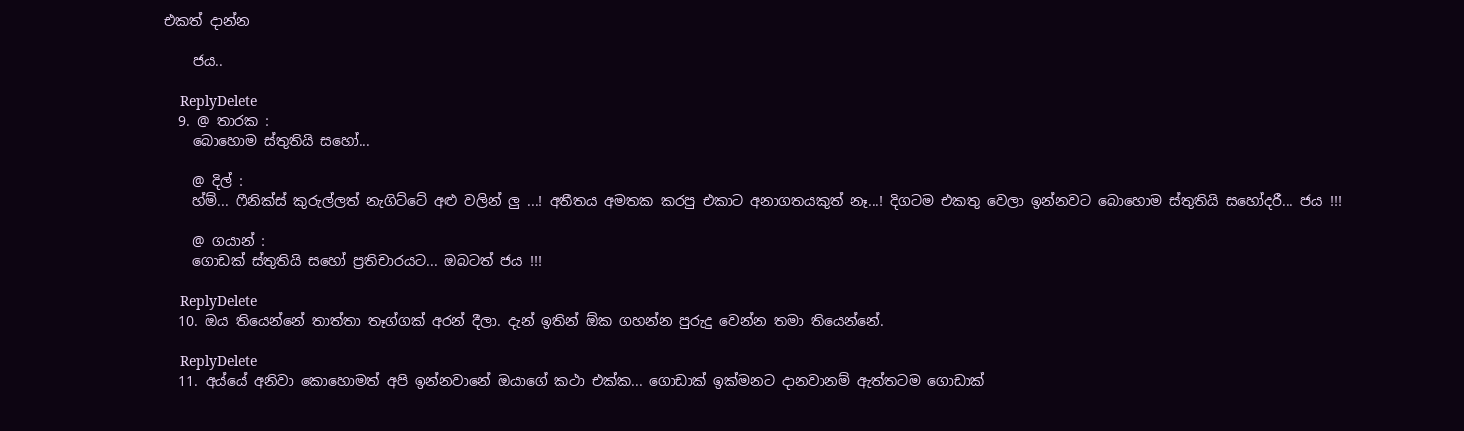එකත් දාන්න

    ජය..

    ReplyDelete
  9. @ තාරක :
    බොහොම ස්තුතියි සහෝ...

    @ දිල් :
    හ්ම්... ෆීනික්ස් කුරුල්ලත් නැගිට්ටේ අළු වලින් ලු ...! අතීතය අමතක කරපු එකාට අනාගතයකුත් නෑ...! දිගටම එකතු වෙලා ඉන්නවට බොහොම ස්තුතියි සහෝදරී... ජය !!!

    @ ගයාන් :
    ගොඩක් ස්තුතියි සහෝ ප්‍රතිචාරයට... ඔබටත් ජය !!!

    ReplyDelete
  10. ඔය තියෙන්නේ තාත්තා තෑග්ගක් අරන් දීලා. දැන් ඉතින් ඕක ගහන්න පුරුදු වෙන්න තමා තියෙන්නේ.

    ReplyDelete
  11. අය්යේ අනිවා කොහොමත් අපි ඉන්නවානේ ඔයාගේ කථා එක්ක... ගොඩාක් ඉක්මනට දානවානම් ඇත්තටම ගොඩාක්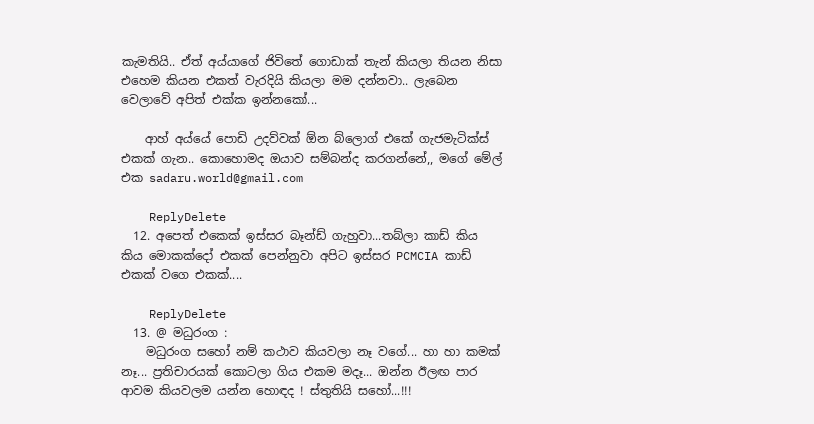කැමතියි.. ඒත් අය්යාගේ ජිවිතේ ගොඩාක් තැන් කියලා තියන නිසා එහෙම කියන එකත් වැරදියි කියලා මම දන්නවා.. ලැබෙන වෙලාවේ අපිත් එක්ක ඉන්නකෝ...

    ආහ් අය්යේ පොඩි උදව්වක් ඕන බ්ලොග් එකේ ගැජමැටික්ස් එකක් ගැන.. කොහොමද ඔයාව සම්බන්ද කරගන්නේ,, මගේ මේල් එක sadaru.world@gmail.com

    ReplyDelete
  12. අපෙත් එකෙක් ඉස්සර බෑන්ඩ් ගැහුවා...තබ්ලා කාඩ් කිය කිය මොකක්දෝ එකක් පෙන්නුවා අපිට ඉස්සර PCMCIA කාඩ් එකක් වගෙ එකක්....

    ReplyDelete
  13. @ මධුරංග :
    මධුරංග සහෝ නම් කථාව කියවලා නෑ වගේ... හා හා කමක් නෑ... ප්‍රතිචාරයක් කොටලා ගිය එකම මදෑ... ඔන්න ඊලඟ පාර ආවම කියවලම යන්න හොඳද ! ස්තුතියි සහෝ...!!!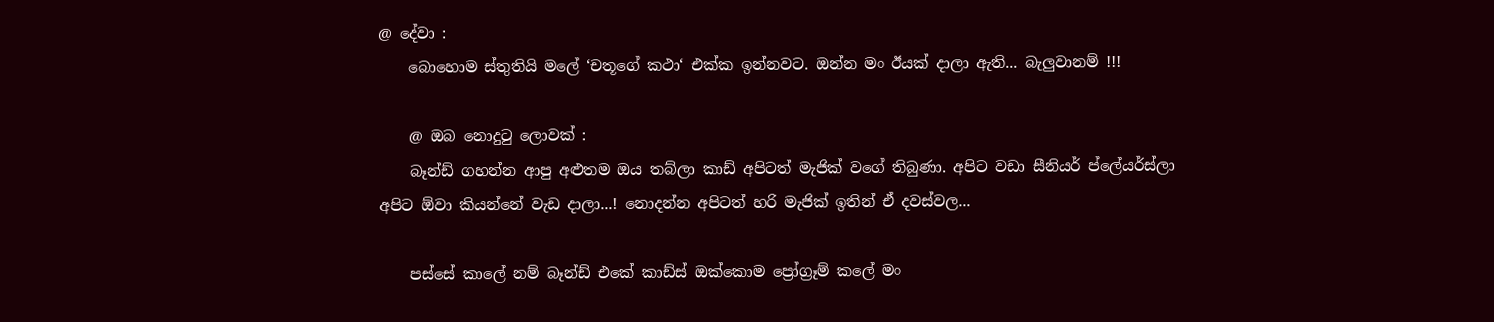@ දේවා :
    බොහොම ස්තුතියි මලේ ‘චතූගේ කථා‘ එක්ක ඉන්නවට. ඔන්න මං ඊයක් දාලා ඇති... බැලුවානම් !!!

    @ ඔබ නොදු‍ටු ලොවක් :
    බෑන්ඩ් ගහන්න ආපු අළුතම ඔය තබ්ලා කාඩ් අපිටත් මැජික් වගේ තිබුණා. අපිට වඩා සීනියර් ප්ලේයර්ස්ලා අපිට ඕවා කියන්නේ වැඩ දාලා...! නොදන්න අපිටත් හරි මැජික් ඉතින් ඒ දවස්වල...

    පස්සේ කාලේ නම් බෑන්ඩ් එකේ කාඩ්ස් ඔක්කොම ප්‍රෝග්‍රෑම් කලේ මං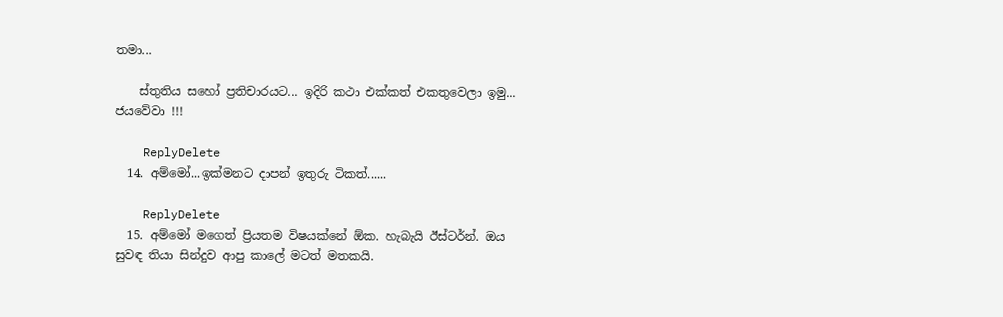තමා...

    ස්තුතිය සහෝ ප්‍රතිචාරයට... ඉදිරි කථා එක්කත් එකතුවෙලා ඉමු... ජයවේවා !!!

    ReplyDelete
  14. අම්මෝ...ඉක්මනට දාපන් ඉතුරු ටිකත්......

    ReplyDelete
  15. අම්මෝ මගෙත් ප්‍රියතම විෂයක්නේ ඕක. හැබැයි ඊස්ටර්න්. ඔය සුවඳ තියා සින්දුව ආපු කාලේ මටත් මතකයි.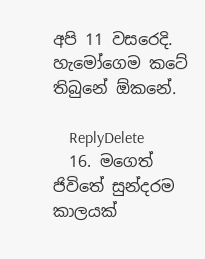අපි 11 වසරෙදි. හැමෝගෙම කටේ තිබුනේ ඕකනේ.

    ReplyDelete
  16. මගෙත් ජිවිතේ සුන්දරම කාලයක්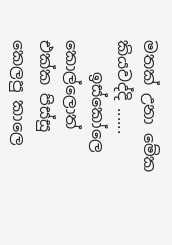මතක් උනා මේක කියවද්දි ......
    ඉස්කෝලෙ කොල්ලොත් එක්ක පිස්සු කෙලපු කාලෙ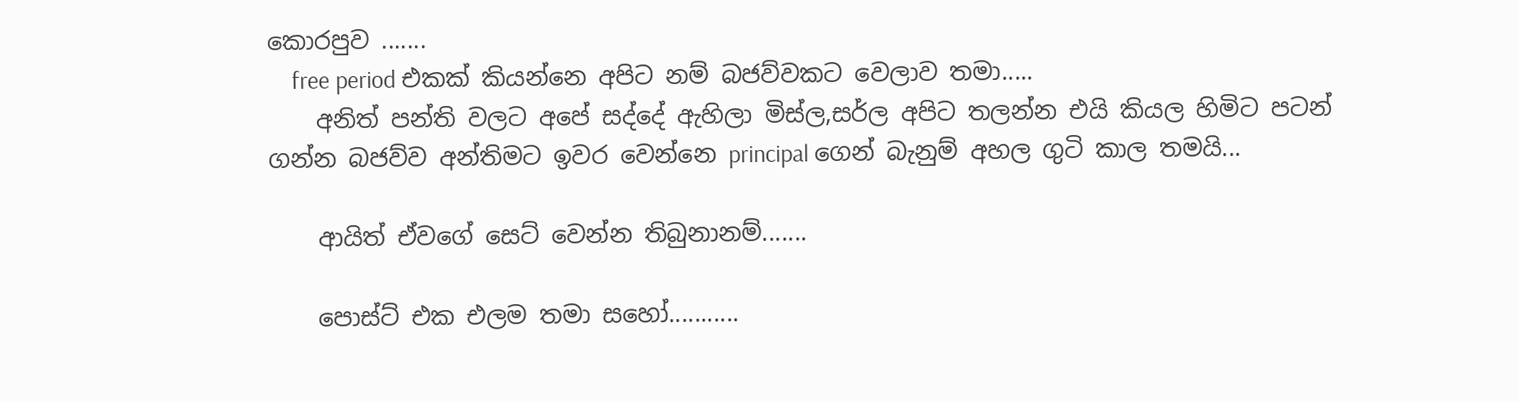කොරපුව .......
    free period එකක් කියන්නෙ අපිට නම් බජව්වකට වෙලාව තමා.....
    අනිත් පන්ති වලට අපේ සද්දේ ඇහිලා මිස්ල,සර්ල අපිට තලන්න එයි කියල හිමිට පටන් ගන්න බජව්ව අන්තිමට ඉවර වෙන්නෙ principal ගෙන් බැනුම් අහල ගුටි කාල තමයි...

    ආයිත් ඒවගේ සෙට් වෙන්න තිබුනානම්.......

    පොස්ට් එක එලම තමා සහෝ...........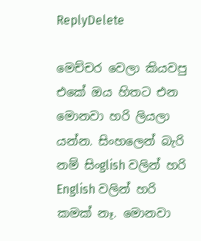ReplyDelete

මෙච්චර වෙලා කියවපු එකේ ඔය හිතට එන මොනවා හරි ලියලා යන්න. සිංහලෙන් බැරි නම් සිංglish වලින් හරි English වලින් හරි කමක් නෑ. මොනවා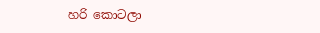හරි කොටලා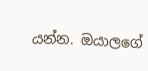යන්න. ඔයාලගේ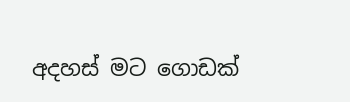අදහස් මට ගොඩක්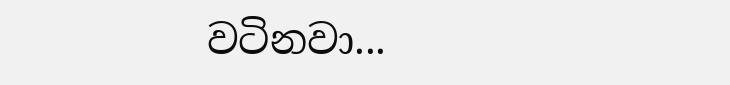වටිනවා...